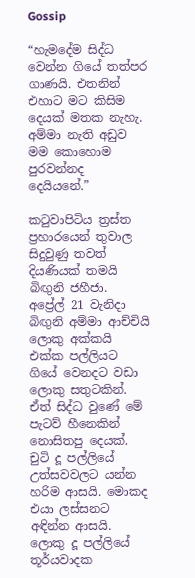Gossip

“හැමදේම සිද්ධ වෙන්න ගියේ තත්පර ගාණයි. එතනින් එහාට මට කිසිම දෙයක් මතක නැහැ. අම්මා නැති අඩුව මම කොහොම පුරවන්නද දෙයියනේ.”

කටුවාපිටිය ත්‍රස්ත ප්‍රහාරයෙන් තුවාල සිදුවුණු තවත් දියණියක් තමයි බිඟුනි ජහීජා.
අප්‍රේල් 21 වැනිදා බිඟුනි අම්මා ආච්චියි ලොකු අක්කයි එක්ක පල්ලියට ගියේ වෙනදට වඩා ලොකු සතුටකින්. ඒත් සිද්ධ වුණේ මේ පැටව් හීනෙකින් නොසිතපු දෙයක්.
චුටි දූ පල්ලියේ උත්සවවලට යන්න හරිම ආසයි. මොකද එයා ලස්සනට අඳින්න ආසයි.
ලොකු දූ පල්ලියේ තූර්යවාදක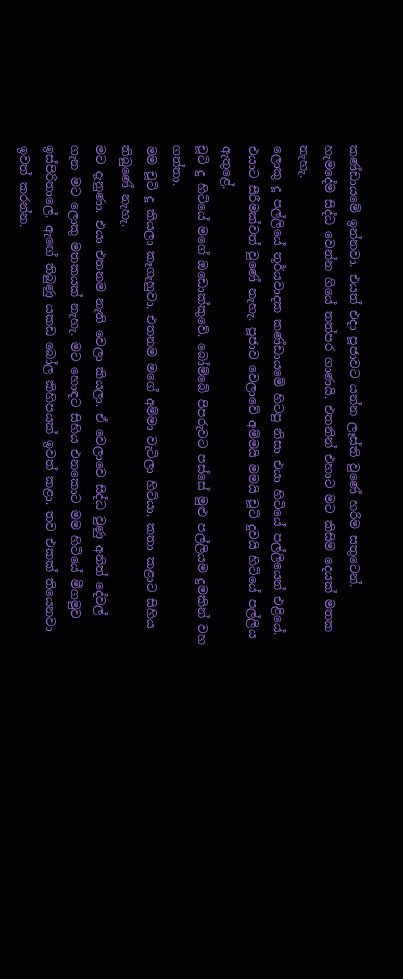කණ්ඩායමේ ඉන්නවා. එයත් එදා පූජාවට යන්න ලෑස්ති වුණේ හරිම සතුටෙන්.
හැමදේම සිද්ධ වෙන්න ගියේ තත්පර ගාණයි. එතනින් එහාට මට කිසිම දෙයක් මතක නැහැ.
ලොකු දූ පල්ලියේ තූර්යවාදක කණ්ඩායමේ හිටපු නිසා එයා හිටියේ පල්ලියෙන් එළියේ. එයාට සීරීමක්වත් වුණේ නැහැ. පූජාව වෙලාවේ අම්මයි මමයි චූටි දුවයි හිටියේ පල්ලිය ඇතුළේ.
චූටි දු හිටියේ මගේ ඔඩොක්කුවේ. බෝම්බේ පිපරුවට පස්සේ මුළු පල්ලියම දුමකින් වහ ගත්තා.
මම චූටි දූ කියලා කෑගැහුවා. එතනම මගේ අම්මා වැටිලා හිටියා. කතා කළාට සිහිය තිබුණේ නැහැ.
මට දැනුණා. එයා එතනම නැති වෙලා කියලා. ඒ වෙලාවෙ සිද්ධ වුණු අනිත් දේවල් ගැන මට ලොකු මතකයක් නැහැ. මට හොඳට සිහිය එනකොට මම හිටියේ මීගමුව ඉස්පිරිතාලේ. ඇඟේ තිබුණු යකඩ බෝල කිහිපයක් ඉවත් කළා. තව එකක් තියෙනවා ඉවත් කරන්න.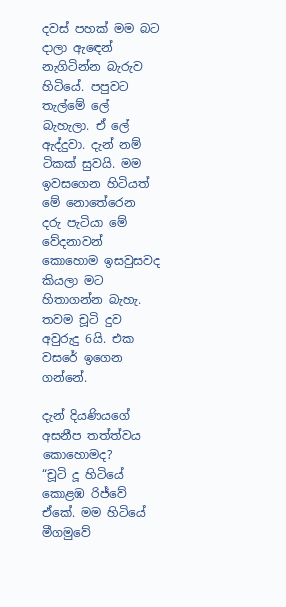දවස් පහක් මම බට දාලා ඇඳෙන් නැගිටින්න බැරුව හිටියේ. පපුවට තැල්මේ ලේ බැහැලා. ඒ ලේ ඇද්දුවා. දැන් නම් ටිකක් සුවයි. මම ඉවසගෙන හිටියත් මේ නොතේරෙන දරු පැටියා මේ වේදනාවන් කොහොම ඉසවුසවද කියලා මට හිතාගන්න බැහැ. තවම චූටි දුව අවුරුදු 6යි. එක වසරේ ඉගෙන ගන්නේ.

දැන් දියණියගේ අසනීප තත්ත්වය කොහොමද?
“චූටි දූ හිටියේ කොළඹ රිජ්වේ ඒකේ. මම හිටියේ මීගමුවේ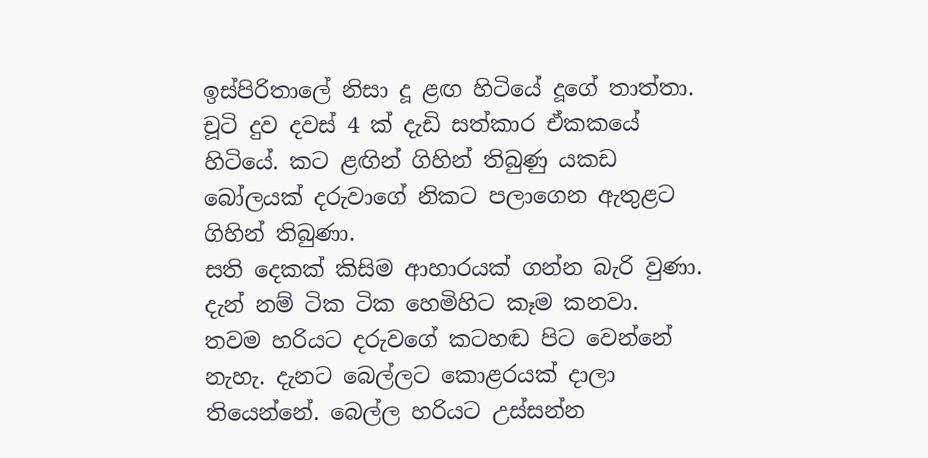ඉස්පිරිතාලේ නිසා දූ ළඟ හිටියේ දූගේ තාත්තා.
චූටි දුව දවස් 4 ක් දැඩි සත්කාර ඒකකයේ හිටියේ. කට ළඟින් ගිහින් තිබුණු යකඩ බෝලයක් දරුවාගේ නිකට පලාගෙන ඇතුළට ගිහින් තිබුණා.
සති දෙකක් කිසිම ආහාරයක් ගන්න බැරි වුණා. දැන් නම් ටික ටික හෙමිහිට කෑම කනවා.
තවම හරියට දරුවගේ කටහඬ පිට වෙන්නේ නැහැ. දැනට බෙල්ලට කොළරයක් දාලා තියෙන්නේ. බෙල්ල හරියට උස්සන්න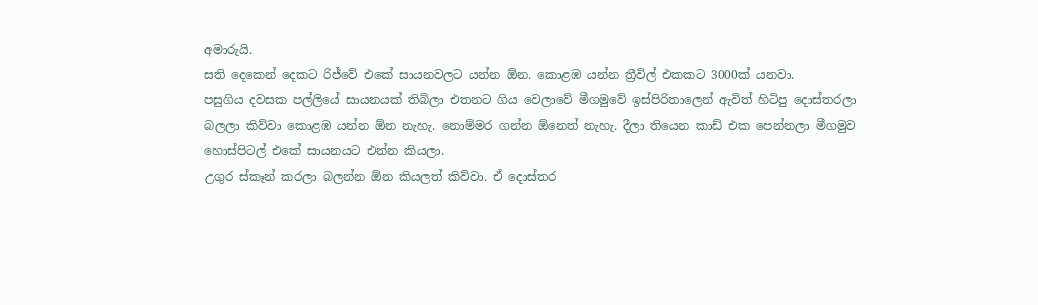අමාරුයි.
සති දෙකෙන් දෙකට රිජ්වේ එකේ සායනවලට යන්න ඕන. කොළඹ යන්න ත්‍රීවිල් එකකට 3000ක් යනවා.
පසුගිය දවසක පල්ලියේ සායනයක් තිබිලා එතනට ගිය වෙලාවේ මීගමුවේ ඉස්පිරිතාලෙන් ඇවිත් හිටිපු දොස්තරලා බලලා කිව්වා කොළඹ යන්න ඕන නැහැ. නොම්මර ගන්න ඕනෙත් නැහැ. දීලා තියෙන කාඩ් එක පෙන්නලා මීගමුව හොස්පිටල් එකේ සායනයට එන්න කියලා.
උගුර ස්කෑන් කරලා බලන්න ඕන කියලත් කිව්වා. ඒ දොස්තර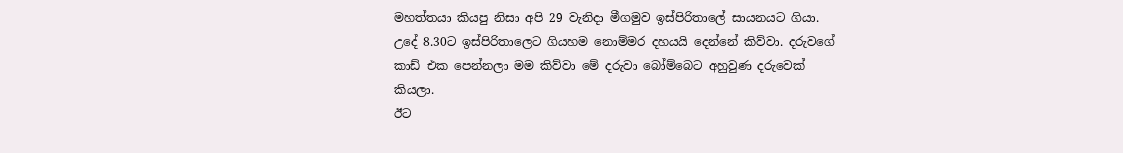මහත්තයා කියපු නිසා අපි 29 වැනිදා මීගමුව ඉස්පිරිතාලේ සායනයට ගියා.
උදේ 8.30ට ඉස්පිරිතාලෙට ගියහම නොම්මර දහයයි දෙන්නේ කිව්වා. දරුවගේ කාඩ් එක පෙන්නලා මම කිව්වා මේ දරුවා බෝම්බෙට අහුවුණ දරුවෙක් කියලා.
ඊට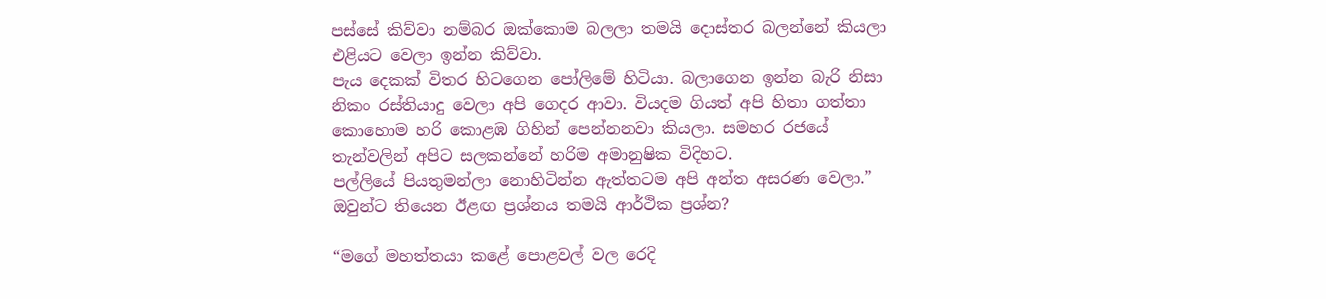පස්සේ කිව්වා නම්බර ඔක්කොම බලලා තමයි දොස්තර බලන්නේ කියලා එළියට වෙලා ඉන්න කිව්වා.
පැය දෙකක් විතර හිටගෙන පෝලිමේ හිටියා. බලාගෙන ඉන්න බැරි නිසා නිකං රස්තියාදු වෙලා අපි ගෙදර ආවා. වියදම ගියත් අපි හිතා ගත්තා කොහොම හරි කොළඹ ගිහින් පෙන්නනවා කියලා. සමහර රජයේ තැන්වලින් අපිට සලකන්නේ හරිම අමානුෂික විදිහට.
පල්ලියේ පියතුමන්ලා නොහිටින්න ඇත්තටම අපි අන්ත අසරණ වෙලා.”
ඔවුන්ට තියෙන ඊළඟ ප්‍රශ්නය තමයි ආර්ථික ප්‍රශ්න?

“මගේ මහත්තයා කළේ පොළවල් වල රෙදි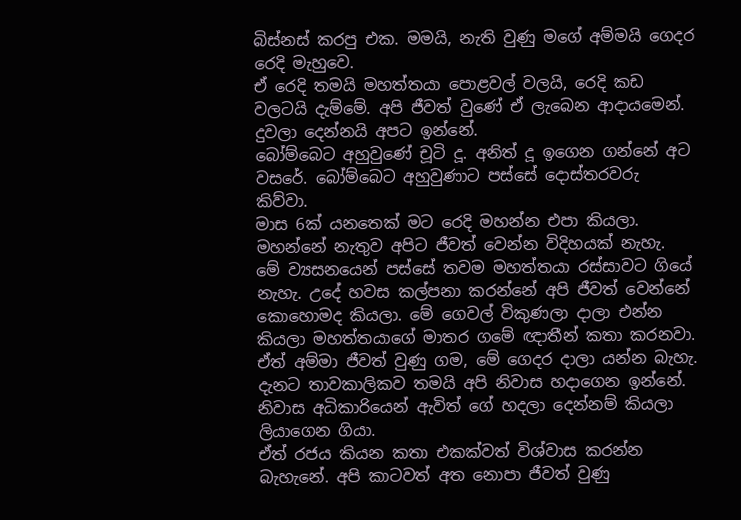බිස්නස් කරපු එක. මමයි, නැති වුණු මගේ අම්මයි ගෙදර රෙදි මැහුවෙ.
ඒ රෙදි තමයි මහත්තයා පොළවල් වලයි, රෙදි කඩ වලටයි දැම්මේ. අපි ජීවත් වුණේ ඒ ලැබෙන ආදායමෙන්. දුවලා දෙන්නයි අපට ඉන්නේ.
බෝම්බෙට අහුවුණේ චූටි දූ. අනිත් දූ ඉගෙන ගන්නේ අට වසරේ. බෝම්බෙට අහුවුණාට පස්සේ දොස්තරවරු කිව්වා.
මාස 6ක් යනතෙක් මට රෙදි මහන්න එපා කියලා. මහන්නේ නැතුව අපිට ජීවත් වෙන්න විදිහයක් නැහැ.
මේ ව්‍යසනයෙන් පස්සේ තවම මහත්තයා රස්සාවට ගියේ නැහැ. උදේ හවස කල්පනා කරන්නේ අපි ජීවත් වෙන්නේ කොහොමද කියලා. මේ ගෙවල් විකුණලා දාලා එන්න කියලා මහත්තයාගේ මාතර ගමේ ඥාතීන් කතා කරනවා. ඒත් අම්මා ජීවත් වුණු ගම, මේ ගෙදර දාලා යන්න බැහැ.
දැනට තාවකාලිකව තමයි අපි නිවාස හදාගෙන ඉන්නේ. නිවාස අධිකාරියෙන් ඇවිත් ගේ හදලා දෙන්නම් කියලා ලියාගෙන ගියා.
ඒත් රජය කියන කතා එකක්වත් විශ්වාස කරන්න බැහැනේ. අපි කාටවත් අත නොපා ජීවත් වුණු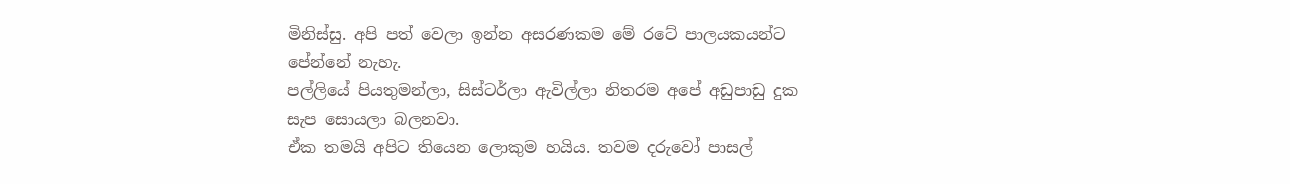මිනිස්සු. අපි පත් වෙලා ඉන්න අසරණකම මේ රටේ පාලයකයන්ට පේන්නේ නැහැ.
පල්ලියේ පියතුමන්ලා, සිස්ටර්ලා ඇවිල්ලා නිතරම අපේ අඩුපාඩු දුක සැප සොයලා බලනවා.
ඒක තමයි අපිට තියෙන ලොකුම හයිය. තවම දරුවෝ පාසල්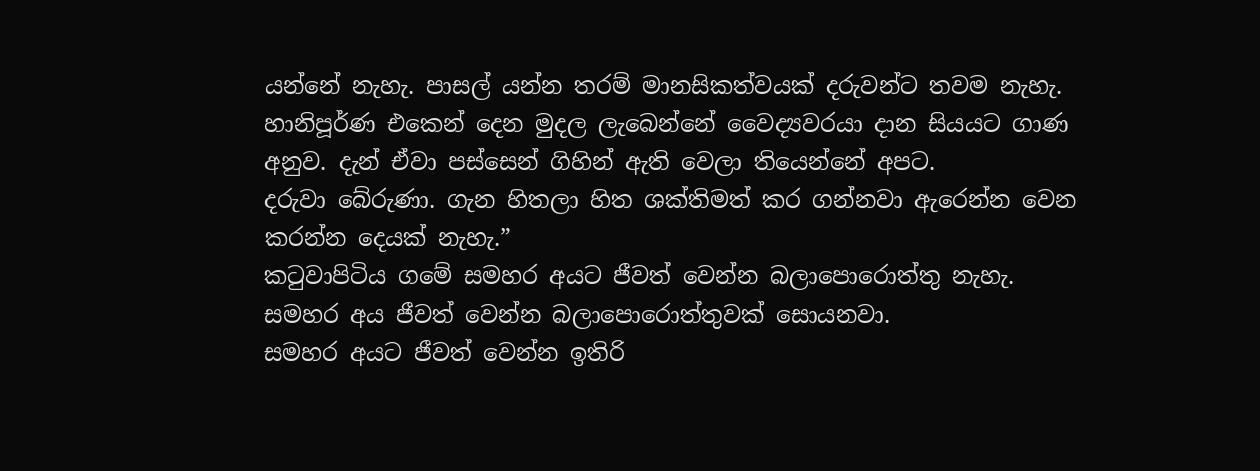යන්නේ නැහැ. පාසල් යන්න තරම් මානසිකත්වයක් දරුවන්ට තවම නැහැ.
හානිපූර්ණ එකෙන් දෙන මුදල ලැබෙන්නේ වෛද්‍යවරයා දාන සියයට ගාණ අනුව. දැන් ඒවා පස්සෙන් ගිහින් ඇති වෙලා තියෙන්නේ අපට.
දරුවා බේරුණා. ගැන හිතලා හිත ශක්තිමත් කර ගන්නවා ඇරෙන්න වෙන කරන්න දෙයක් නැහැ.”
කටුවාපිටිය ගමේ සමහර අයට ජීවත් වෙන්න බලාපොරොත්තු නැහැ. සමහර අය ජීවත් වෙන්න බලාපොරොත්තුවක් සොයනවා.
සමහර අයට ජීවත් වෙන්න ඉතිරි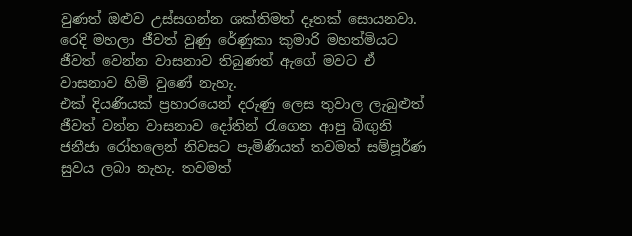වුණත් ඔළුව උස්සගන්න ශක්තිමත් දෑතක් සොයනවා.
රෙදි මහලා ජීවත් වුණු රේණුකා කුමාරි මහත්මියට ජීවත් වෙන්න වාසනාව තිබුණත් ඇගේ මවට ඒ වාසනාව හිමි වුණේ නැහැ.
එක් දියණියක් ප්‍රහාරයෙන් දරුණු ලෙස තුවාල ලැබුළුත් ජීවත් වන්න වාසනාව දෝතින් රැගෙන ආපු බිඟුනි ජනීජා රෝහලෙන් නිවසට පැමිණියත් තවමත් සම්පූර්ණ සුවය ලබා නැහැ. තවමත්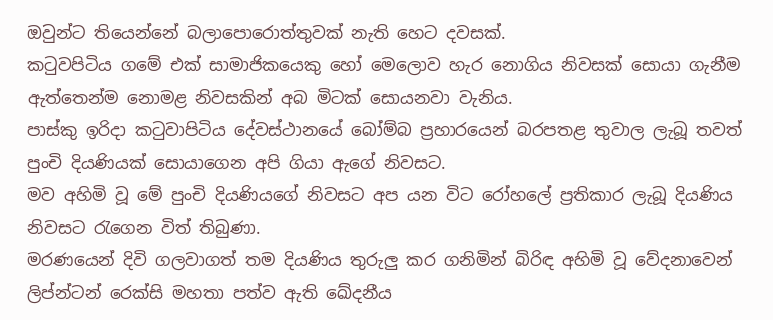ඔවුන්ට තියෙන්නේ බලාපොරොත්තුවක් නැති හෙට දවසක්.
කටුවපිටිය ගමේ එක් සාමාජිකයෙකු හෝ මෙලොව හැර නොගිය නිවසක් සොයා ගැනීම ඇත්තෙන්ම නොමළ නිවසකින් අබ මිටක් සොයනවා වැනිය.
පාස්කු ඉරිදා කටුවාපිටිය දේවස්ථානයේ බෝම්බ ප්‍රහාරයෙන් බරපතළ තුවාල ලැබූ තවත් පුංචි දියණියක් සොයාගෙන අපි ගියා ඇගේ නිවසට.
මව අහිමි වූ මේ පුංචි දියණියගේ නිවසට අප යන විට රෝහලේ ප්‍රතිකාර ලැබූ දියණිය නිවසට රැගෙන විත් තිබුණා.
මරණයෙන් දිවි ගලවාගත් තම දියණිය තුරුලු කර ගනිමින් බිරිඳ අහිමි වූ වේදනාවෙන් ලිප්න්ටන් රෙක්සි මහතා පත්ව ඇති ඛේදනීය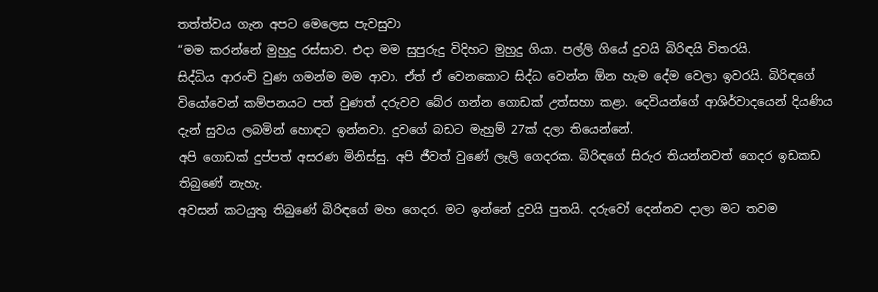තත්ත්වය ගැන අපට මෙලෙස පැවසුවා
“මම කරන්නේ මුහුදු රස්සාව. එදා මම සුපුරුදු විදිහට මුහුදු ගියා. පල්ලි ගියේ දුවයි බිරිඳයි විතරයි.
සිද්ධිය ආරංචි වුණ ගමන්ම මම ආවා. ඒත් ඒ වෙනකොට සිද්ධ වෙන්න ඕන හැම දේම වෙලා ඉවරයි. බිරිඳගේ වියෝවෙන් කම්පනයට පත් වුණත් දරුවව බේර ගන්න ගොඩක් උත්සහා කළා. දෙවියන්ගේ ආශිර්වාදයෙන් දියණිය දැන් සුවය ලබමින් හොඳට ඉන්නවා. දුවගේ බඩට මැහුම් 27ක් දලා තියෙන්නේ.
අපි ගොඩක් දුප්පත් අසරණ මිනිස්සු. අපි ජීවත් වුණේ ලෑලි ගෙදරක. බිරිඳගේ සිරුර තියන්නවත් ගෙදර ඉඩකඩ තිබුණේ නැහැ.
අවසන් කටයුතු තිබුණේ බිරිඳගේ මහ ගෙදර. මට ඉන්නේ දුවයි පුතයි. දරුවෝ දෙන්නව දාලා මට තවම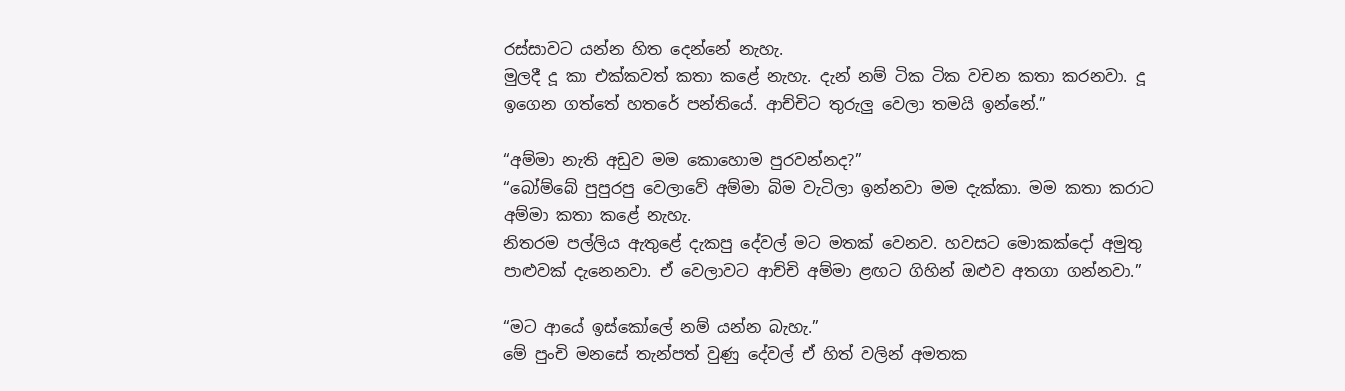රස්සාවට යන්න හිත දෙන්නේ නැහැ.
මුලදී දූ කා එක්කවත් කතා කළේ නැහැ. දැන් නම් ටික ටික වචන කතා කරනවා. දූ ඉගෙන ගත්තේ හතරේ පන්තියේ. ආච්චිට තුරුලු වෙලා තමයි ඉන්නේ.”

“අම්මා නැති අඩුව මම කොහොම පුරවන්නද?”
“බෝම්බේ පුපුරපු වෙලාවේ අම්මා බිම වැටිලා ඉන්නවා මම දැක්කා. මම කතා කරාට අම්මා කතා කළේ නැහැ.
නිතරම පල්ලිය ඇතුළේ දැකපු දේවල් මට මතක් වෙනව. හවසට මොකක්දෝ අමුතු පාළුවක් දැනෙනවා. ඒ වෙලාවට ආච්චි අම්මා ළඟට ගිහින් ඔළුව අතගා ගන්නවා.”

“මට ආයේ ඉස්කෝලේ නම් යන්න බැහැ.”
මේ පුංචි මනසේ තැන්පත් වුණු දේවල් ඒ හිත් වලින් අමතක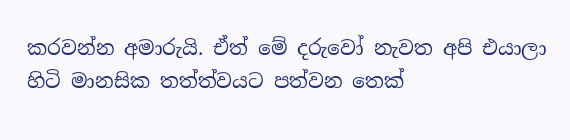කරවන්න අමාරුයි. ඒත් මේ දරුවෝ නැවත අපි එයාලා හිටි මානසික තත්ත්වයට පත්වන තෙක්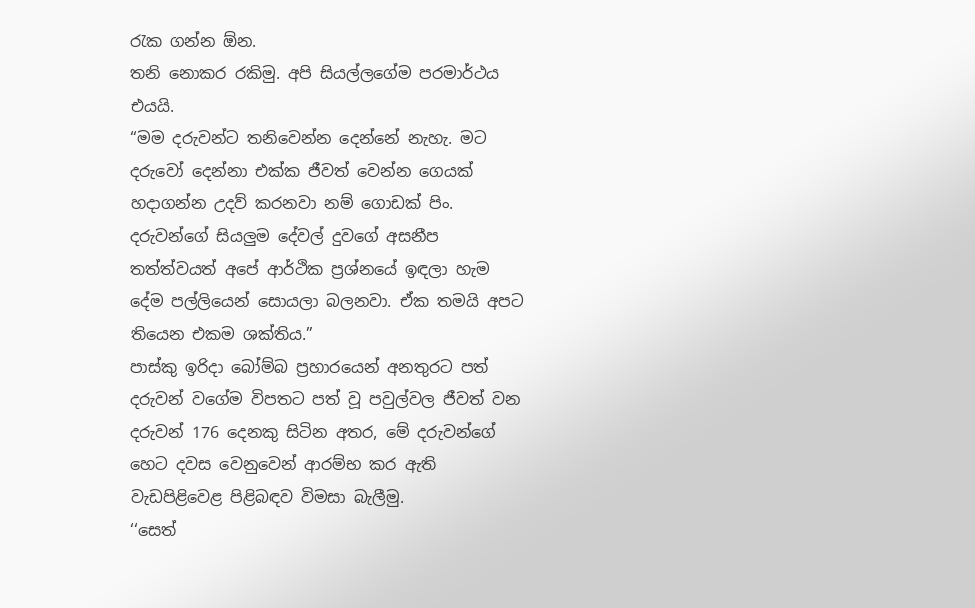රැක ගන්න ඕන.
තනි නොකර රකිමු. අපි සියල්ලගේම පරමාර්ථය එයයි.
“මම දරුවන්ට තනිවෙන්න දෙන්නේ නැහැ. මට දරුවෝ දෙන්නා එක්ක ජීවත් වෙන්න ගෙයක් හදාගන්න උදව් කරනවා නම් ගොඩක් පිං. දරුවන්ගේ සියලුම දේවල් දුවගේ අසනීප තත්ත්වයත් අපේ ආර්ථික ප්‍රශ්නයේ ඉඳලා හැම දේම පල්ලියෙන් සොයලා බලනවා. ඒක තමයි අපට තියෙන එකම ශක්තිය.”
පාස්කු ඉරිදා බෝම්බ ප්‍රහාරයෙන් අනතුරට පත් දරුවන් වගේම විපතට පත් වූ පවුල්වල ජීවත් වන දරුවන් 176 දෙනකු සිටින අතර, මේ දරුවන්ගේ හෙට දවස වෙනුවෙන් ආරම්භ කර ඇති වැඩපිළිවෙළ පිළිබඳව විමසා බැලීමු.
‘‘සෙත්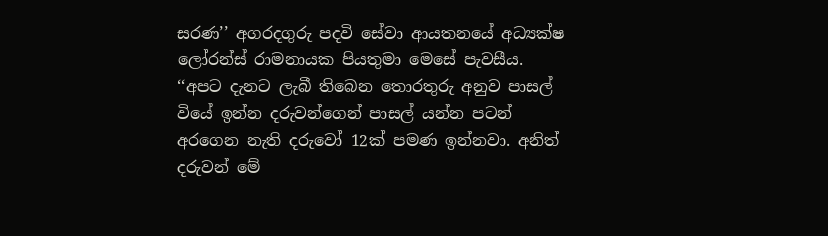සරණ’’ අගරදගුරු පදවි සේවා ආයතනයේ අධ්‍යක්ෂ ලෝරන්ස් රාමනායක පියතුමා මෙසේ පැවසීය.
‘‘අපට දැනට ලැබී තිබෙන තොරතුරු අනුව පාසල් වියේ ඉන්න දරුවන්ගෙන් පාසල් යන්න පටන් අරගෙන නැති දරුවෝ 12ක් පමණ ඉන්නවා. අනිත් දරුවන් මේ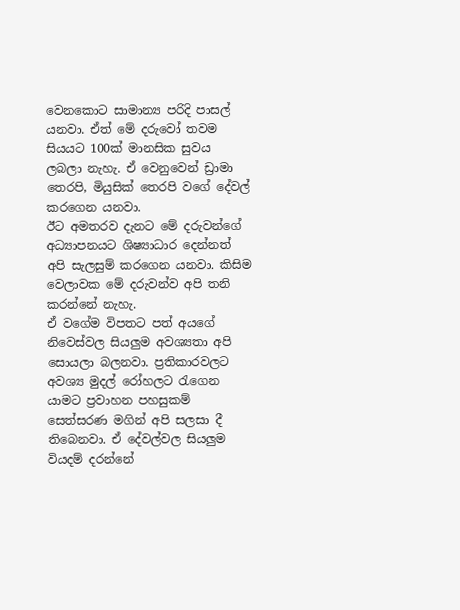වෙනකොට සාමාන්‍ය පරිදි පාසල් යනවා. ඒත් මේ දරුවෝ තවම සියයට 100ක් මානසික සුවය ලබලා නැහැ. ඒ වෙනුවෙන් ඩ්‍රාමා තෙරපි, මියුසික් තෙරපි වගේ දේවල් කරගෙන යනවා.
ඊට අමතරව දැනට මේ දරුවන්ගේ අධ්‍යාපනයට ශිෂ්‍යාධාර දෙන්නත් අපි සැලසුම් කරගෙන යනවා. කිසිම වෙලාවක මේ දරුවන්ව අපි තනි කරන්නේ නැහැ.
ඒ වගේම විපතට පත් අයගේ නිවෙස්වල සියලුම අවශ්‍යතා අපි සොයලා බලනවා. ප්‍රතිකාරවලට අවශ්‍ය මුදල් රෝහලට රැගෙන යාමට ප්‍රවාහන පහසුකම් සෙත්සරණ මගින් අපි සලසා දී තිබෙනවා. ඒ දේවල්වල සියලුම වියදම් දරන්නේ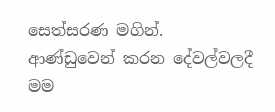සෙත්සරණ මගින්.
ආණ්ඩුවෙන් කරන දේවල්වලදී මම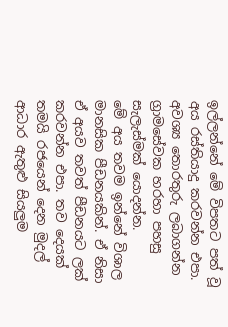ඉල්ලන්නේ මේ විපතට පත් වූ අය රස්තියාදු කරවන්න එපා. අවශ්‍ය තොරතුරු ලබාගන්න ග්‍රාමසේවක හරහා පහසු සැලැස්මක් යොදන්න.
මේ අය තවම ඉන්නේ විශාල මානසික පීඩනයකින්. ඒ නිසා ඒ අයව තවත් පීඩනයට ලක් කරවන්න එපා. තව දෙයක් තමයි රජයෙන් දෙන මුදල් ආධාර ඇතුළු සියලුම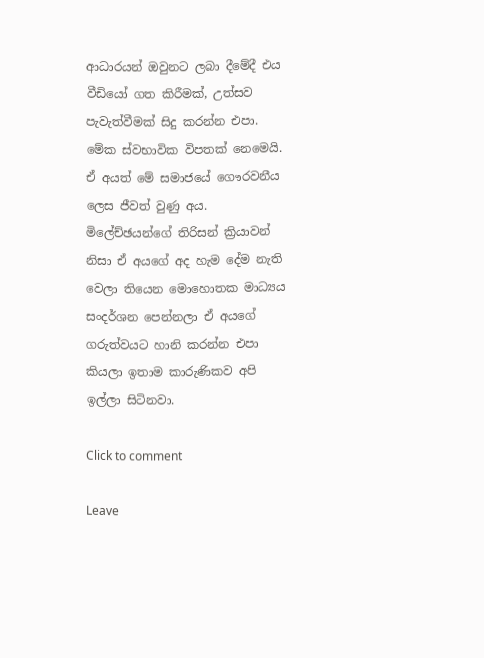ආධාරයන් ඔවුනට ලබා දීමේදී එය වීඩියෝ ගත කිරීමක්, උත්සව පැවැත්වීමක් සිදු කරන්න එපා.
මේක ස්වභාවික විපතක් නෙමෙයි. ඒ අයත් මේ සමාජයේ ගෞරවනීය ලෙස ජීවත් වුණු අය.
මිලේච්ඡයන්ගේ තිරිසන් ක්‍රියාවන් නිසා ඒ අයගේ අද හැම දේම නැති වෙලා තියෙන මොහොතක මාධ්‍යය සංදර්ශන පෙන්නලා ඒ අයගේ ගරුත්වයට හානි කරන්න එපා කියලා ඉතාම කාරුණිකව අපි ඉල්ලා සිටිනවා.

Click to comment

Leave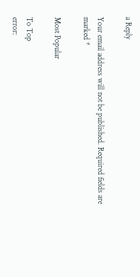a Reply

Your email address will not be published. Required fields are marked *

Most Popular

To Top
error: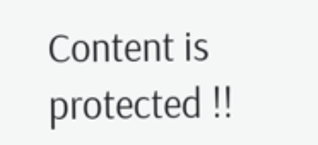Content is protected !!